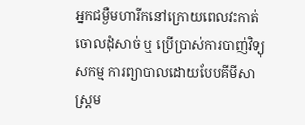អ្នកជម្ងឺមហារីកនៅក្រោយពេលវះកាត់ចោលដុំសាច់ ឬ ប្រើប្រាស់ការបាញ់វិទ្យុសកម្ម ការព្យាបាលដោយបែបគីមីសាស្រ្តម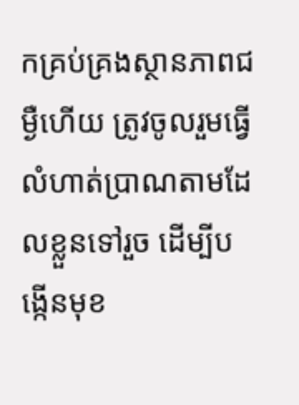កគ្រប់គ្រងស្ថានភាពជម្ងឺហើយ ត្រូវចូលរួមធ្វើលំហាត់ប្រាណតាមដែលខ្លួនទៅរួច ដើម្បីបង្កើនមុខ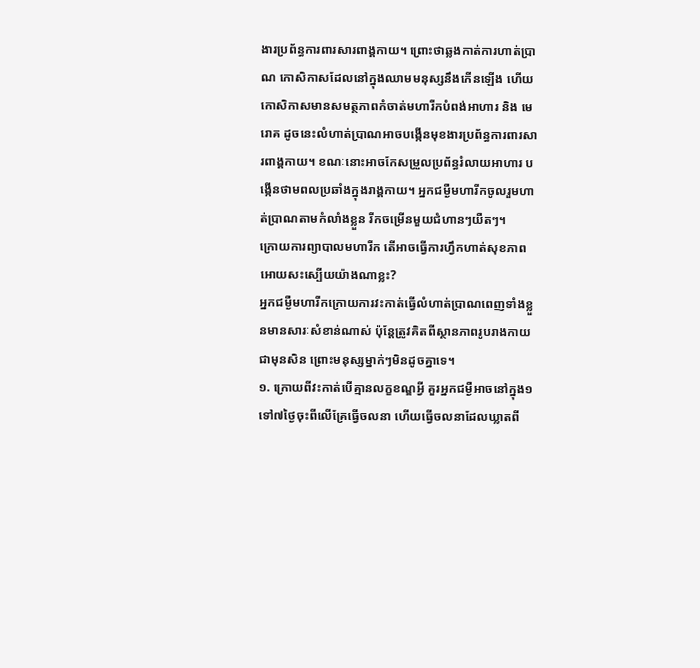ងារប្រព័ន្ធការពារសារពាង្គកាយ។ ព្រោះថាឆ្លងកាត់ការហាត់ប្រាណ កោសិកាសដែលនៅក្នុងឈាមមនុស្សនឹងកើនឡើង ហើយកោសិកាសមានសមត្ថភាពកំចាត់មហារីកបំពង់អាហារ និង មេរោគ ដូចនេះលំហាត់ប្រាណអាចបង្កើនមុខងារប្រព័ន្ធការពារសារពាង្គកាយ។ ខណៈនោះអាចកែសម្រួលប្រព័ន្ធរំលាយអាហារ បង្កើនថាមពលប្រឆាំងក្នុងរាង្គកាយ។ អ្នកជម្ងឺមហារីកចូលរួមហាត់ប្រាណតាមកំលាំងខ្លួន រីកចម្រើនមួយជំហានៗយឺតៗ។
ក្រោយការព្យាបាលមហារីក តើអាចធ្វើការហ្វឹកហាត់សុខភាពអោយសះស្បើយយ៉ាងណាខ្លះ?
អ្នកជម្ងឺមហារីកក្រោយការវះកាត់ធ្វើលំហាត់ប្រាណពេញទាំងខ្លួនមានសារៈសំខាន់ណាស់ ប៉ុន្តែត្រូវគិតពីស្ថានភាពរូបរាងកាយជាមុនសិន ព្រោះមនុស្សម្នាក់ៗមិនដូចគ្នាទេ។
១. ក្រោយពីវះកាត់បើគ្មានលក្ខខណ្ឌអ្វី គួរអ្នកជម្ងឺអាចនៅក្នុង១ទៅ៧ថ្ងៃចុះពីលើគ្រែធ្វើចលនា ហើយធ្វើចលនាដែលឃ្លាតពី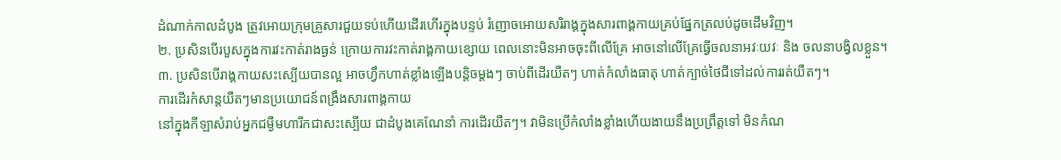ដំណាក់កាលដំបូង ត្រូវអោយក្រុមគ្រួសារជួយទប់ហើយដើរហើរក្នុងបន្ទប់ រំញោចអោយសរិរាង្គក្នុងសារពាង្គកាយគ្រប់ផ្នែកត្រលប់ដូចដើមវិញ។
២. ប្រសិនបើរបួសក្នុងការវះកាត់រាងធ្ងន់ ក្រោយការវះកាត់រាង្គកាយខ្សោយ ពេលនោះមិនអាចចុះពីលើគ្រែ អាចនៅលើគ្រែធ្វើចលនាអវៈយវៈ និង ចលនាបង្វិលខ្លួន។
៣. ប្រសិនបើរាង្គកាយសះស្បើយបានល្អ អាចហ្វឹកហាត់ខ្លាំងឡើងបន្តិចម្តងៗ ចាប់ពីដើរយឺតៗ ហាត់កំលាំងធាតុ ហាត់ក្បាច់ថៃជីទៅដល់ការរត់យឺតៗ។
ការដើរកំសាន្តយឺតៗមានប្រយោជន៍ពង្រឹងសារពាង្គកាយ
នៅក្នុងកីឡាសំរាប់អ្នកជម្ងឺមហារីកជាសះស្បើយ ជាដំបូងគេណែនាំ ការដើរយឺតៗ។ វាមិនប្រើកំលាំងខ្លាំងហើយងាយនឹងប្រព្រឹត្តទៅ មិនកំណ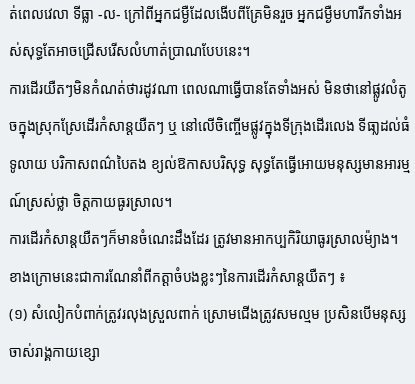ត់ពេលវេលា ទីធ្លា -ល- ក្រៅពីអ្នកជម្ងឺដែលងើបពីគ្រែមិនរួច អ្នកជម្ងឺមហារីកទាំងអស់សុទ្ធតែអាចជ្រើសរើសលំហាត់ប្រាណបែបនេះ។
ការដើរយឺតៗមិនកំណត់ថារដូវណា ពេលណាធ្វើបានតែទាំងអស់ មិនថានៅផ្លូវលំតូចក្នុងស្រុកស្រែដើរកំសាន្តយឺតៗ ឬ នៅលើចិញ្ចើមផ្លូវក្នុងទីក្រុងដើរលេង ទីធា្លដល់ធំទូលាយ បរិកាសពណ៌បៃតង ខ្យល់ឱកាសបរិសុទ្ធ សុទ្ធតែធ្វើអោយមនុស្សមានអារម្មណ៍ស្រស់ថ្លា ចិត្តកាយធូរស្រាល។
ការដើរកំសាន្តយឺតៗក៏មានចំណេះដឹងដែរ ត្រូវមានអាកប្បកិរិយាធូរស្រាលម៉្យាង។ ខាងក្រោមនេះជាការណែនាំពីកត្តាចំបងខ្លះៗនៃការដើរកំសាន្តយឺតៗ ៖
(១) សំលៀកបំពាក់ត្រូវរលុងស្រួលពាក់ ស្រោមជើងត្រូវសមល្មម ប្រសិនបើមនុស្សចាស់រាង្គកាយខ្សោ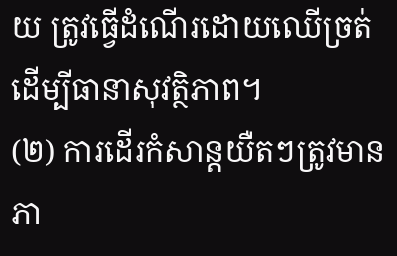យ ត្រូវធ្វើដំណើរដោយឈើច្រត់ ដើម្បីធានាសុវត្ថិភាព។
(២) ការដើរកំសាន្តយឺតៗត្រូវមានភា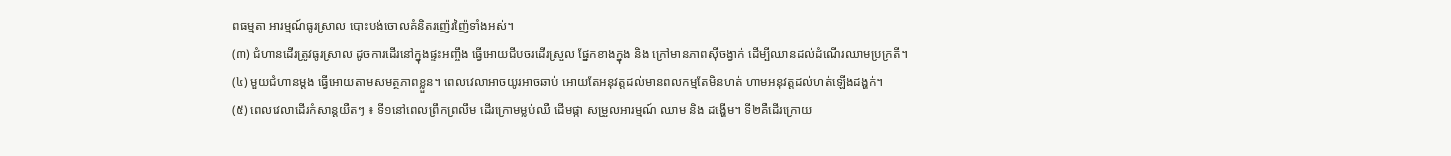ពធម្មតា អារម្មណ៍ធូរស្រាល បោះបង់ចោលគំនិតរញ៉េរញ៉ៃទាំងអស់។
(៣) ជំហានដើរត្រូវធូរស្រាល ដូចការដើរនៅក្នុងផ្ទះអញ្ចឹង ធ្វើអោយជីបចរដើរស្រួល ផ្នែកខាងក្នុង និង ក្រៅមានភាពស៊ីចង្វាក់ ដើម្បីឈានដល់ដំណើរឈាមប្រក្រតី។
(៤) មួយជំហានម្តង ធ្វើអោយតាមសមត្ថភាពខ្លួន។ ពេលវេលាអាចយូរអាចឆាប់ អោយតែអនុវត្តដល់មានពលកម្មតែមិនហត់ ហាមអនុវត្តដល់ហត់ឡើងដង្ហក់។
(៥) ពេលវេលាដើរកំសាន្តយឺតៗ ៖ ទី១នៅពេលព្រឹកព្រលឹម ដើរក្រោមម្លប់ឈឺ ដើមផ្កា សម្រួលអារម្មណ៍ ឈាម និង ដង្ហើម។ ទី២គឺដើរក្រោយ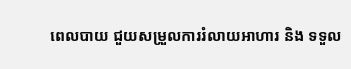ពេលបាយ ជួយសម្រួលការរំលាយអាហារ និង ទទួល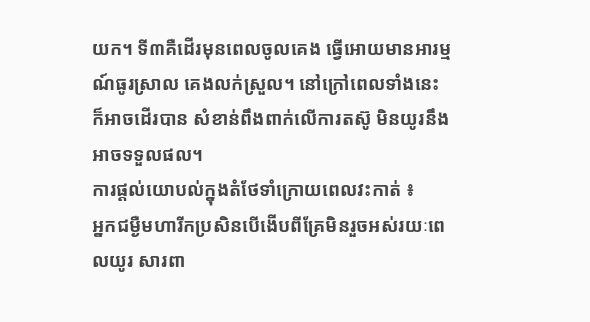យក។ ទី៣គឺដើរមុនពេលចូលគេង ធ្វើអោយមានអារម្មណ៍ធូរស្រាល គេងលក់ស្រួល។ នៅក្រៅពេលទាំងនេះ ក៏អាចដើរបាន សំខាន់ពឹងពាក់លើការតស៊ូ មិនយូរនឹងអាចទទួលផល។
ការផ្តល់យោបល់ក្នុងតំថែទាំក្រោយពេលវះកាត់ ៖
អ្នកជម្ងឺមហារីកប្រសិនបើងើបពីគ្រែមិនរួចអស់រយៈពេលយូរ សារពា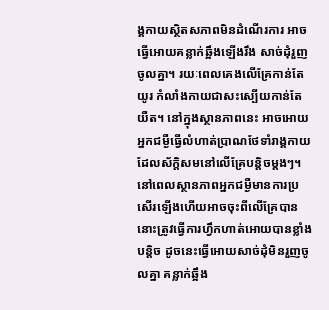ង្គកាយស្ថិតសភាពមិនដំណើរការ អាចធ្វើអោយគន្លាក់ឆ្អឹងឡើងរឹង សាច់ដុំរួញចូលគ្នា។ រយៈពេលគេងលើគ្រែកាន់តែយូរ កំលាំងកាយជាសះស្បើយកាន់តែយឺត។ នៅក្នុងស្ថានភាពនេះ អាចអោយអ្នកជម្ងឺធ្វើលំហាត់ប្រាណថែទាំរាង្គកាយដែលស័ក្តិសមនៅលើគ្រែបន្តិចម្តងៗ។ នៅពេលស្ថានភាពអ្នកជម្ងឺមានការប្រសើរឡើងហើយអាចចុះពីលើគ្រែបាន នោះត្រូវធ្វើការហ្វឹកហាត់អោយបានខ្លាំងបន្តិច ដូចនេះធ្វើអោយសាច់ដុំមិនរួញចូលគ្នា គន្លាក់ឆ្អឹង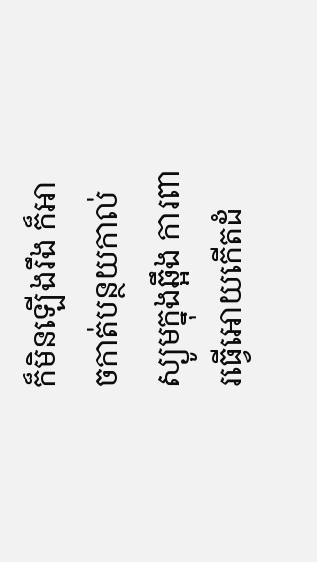ក៏មិនឡើងរឹង ក៏អាចកាត់បន្ថយកាល់ស្យូមក្នុងឆ្អឹង ការពារធ្វើអោយកើតដំ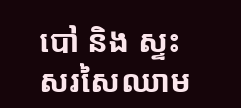បៅ និង ស្ទះសរសៃឈាម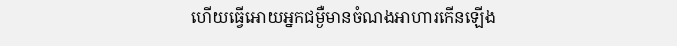ហើយធ្វើអោយអ្នកជម្ងឺមានចំណងអាហារកើនឡើង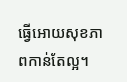ធ្វើអោយសុខភាពកាន់តែល្អ។